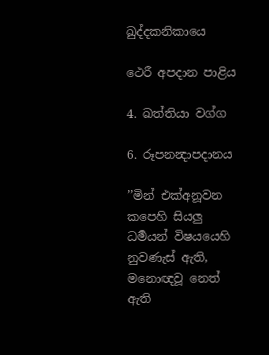ඛුද්දකනිකායෙ

ථෙරී අපදාන පාළිය

4. ඛත්තියා වග්ග

6. රූපනන්‍දාපදානය

’’මින් එක්අනූවන කපෙහි සියලු ධර්‍මයන් විෂයයෙහි නුවණැස් ඇති, මනොඥවූ නෙත් ඇති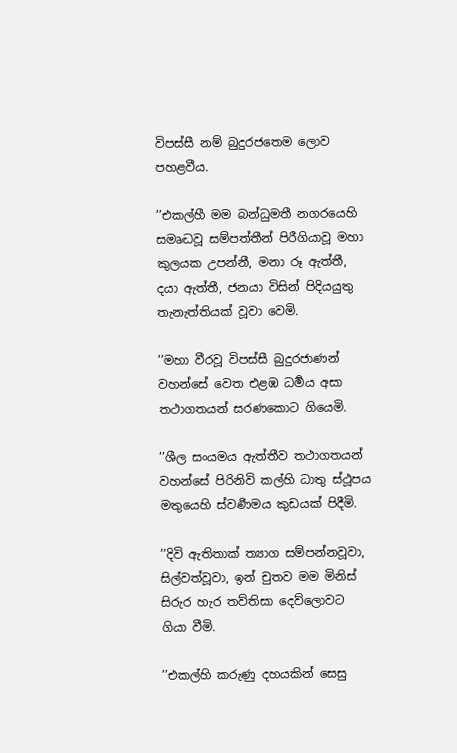විපස්සී නම් බුදුරජතෙම ලොව පහළවීය.

’’එකල්හී මම බන්ධුමතී නගරයෙහි සමෘද්‍ධවූ සම්පත්තීන් පිරීගියාවූ මහා කුලයක උපන්නී, මනා රූ ඇත්තී, දයා ඇත්තී, ජනයා විසින් පිදියයුතු තැනැත්තියක් වූවා වෙමි.

’’මහා වීරවූ විපස්සී බුදුරජාණන් වහන්සේ වෙත එළඹ ධර්‍මය අසා තථාගතයන් සරණකොට ගියෙමි.

’’ශීල සංයමය ඇත්තීව තථාගතයන් වහන්සේ පිරිනිවි කල්හි ධාතු ස්ථූපය මතුයෙහි ස්වර්‍ණමය කුඩයක් පිදීමි.

’’දිවි ඇතිතාක් ත්‍යාග සම්පන්නවූවා, සිල්වත්වූවා, ඉන් චුතව මම මිනිස් සිරුර හැර තව්තිසා දෙව්ලොවට ගියා වීමි.

’’එකල්හි කරුණු දහයකින් සෙසු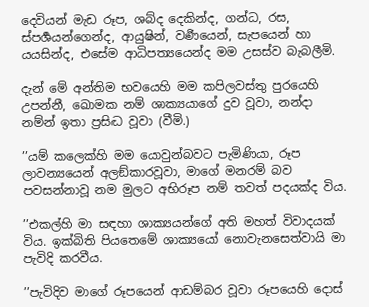දෙවියන් මැඩ රූප, ශබ්ද දෙකින්ද, ගන්ධ, රස, ස්පර්‍ශයන්ගෙන්ද, ආයුෂින්, වර්‍ණයෙන්, සැපයෙන් හා යයසින්ද, එසේම ආධිපත්‍යයෙන්ද මම උසස්ව බැබලීමි.

දැන් මේ අන්තිම භවයෙහි මම කපිලවස්තු පුරයෙහි උපන්නී, ඛොමක නම් ශාක්‍යයාගේ දුව වූවා, නන්දා නම්න් ඉතා ප්‍රසිද්‍ධ වූවා (වීමි.)

’’යම් කලෙක්හි මම යොවුන්බවට පැමිණියා, රූප ලාවන්‍යයෙන් අලඞ්කාරවූවා, මාගේ මනරම් බව පවසන්නාවූ නම මුලට අභිරූප නම් තවත් පදයක්ද විය.

’’එකල්හි මා සඳහා ශාක්‍යයන්ගේ අති මහත් විවාදයක් විය. ඉක්බිති පියතෙමේ ශාක්‍යයෝ නොවැනසෙත්වායි මා පැවිදි කරවීය.

’’පැවිදිව මාගේ රූපයෙන් ආඩම්බර වූවා රූපයෙහි දොස්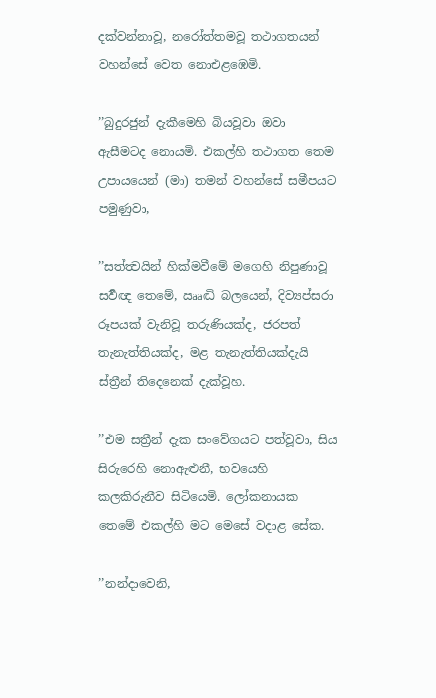දක්වන්නාවූ, නරෝත්තමවූ තථාගතයන් වහන්සේ වෙත නොඑළඹෙමි.

’’බුදුරජුන් දැකීමෙහි බියවූවා ඔවා ඇසීමටද නොයමි. එකල්හි තථාගත තෙම උපායයෙන් (මා) තමන් වහන්සේ සමීපයට පමුණුවා,

’’සත්ත්‍වයින් හික්මවීමේ මගෙහි නිපුණාවූ සර්‍වඥ තෙමේ, ඎද්‍ධි බලයෙන්, දිව්‍යප්සරා රූපයක් වැනිවූ තරුණියක්ද, ජරපත් තැනැත්තියක්ද, මළ තැනැත්තියක්දැයි ස්ත්‍රීන් තිදෙනෙක් දැක්වූහ.

’’එම සත්‍රීන් දැක සංවේගයට පත්වූවා, සිය සිරුරෙහි නොඇළුනී, භවයෙහි කලකිරුනීව සිටියෙමි. ලෝකනායක තෙමේ එකල්හි මට මෙසේ වදාළ සේක.

’’නන්දාවෙනි,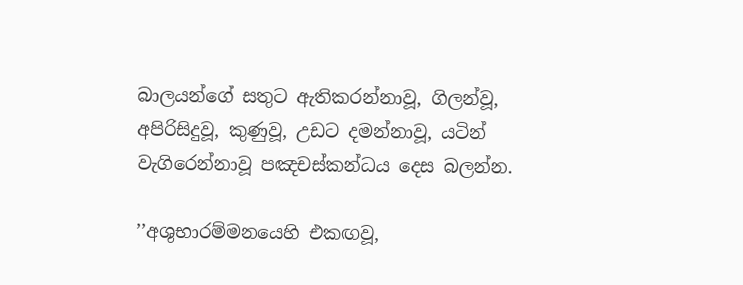බාලයන්ගේ සතුට ඇතිකරන්නාවූ, ගිලන්වූ, අපිරිසිදුවූ, කුණුවූ, උඩට දමන්නාවූ, යටින් වැගිරෙන්නාවූ පඤචස්කන්ධය දෙස බලන්න.

’’අශුභාරම්මනයෙහි එකඟවූ,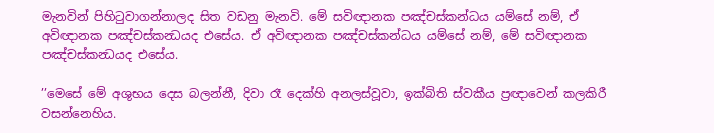මැනවින් පිහිටුවාගන්නාලද සිත වඩනු මැනවි. මේ සවිඥානක පඤ්චස්කන්ධය යම්සේ නම්, ඒ අවිඥානක පඤ්චස්කන්‍ධයද එසේය. ඒ අවිඥානක පඤ්චස්කන්ධය යම්සේ නම්, මේ සවිඥානක පඤ්චස්කන්‍ධයද එසේය.

’’මෙසේ මේ අශුභය දෙස බලන්නී, දිවා රෑ දෙක්හි අනලස්වූවා, ඉක්බිති ස්වකීය ප්‍රඥාවෙන් කලකිරී වසන්නෙහිය.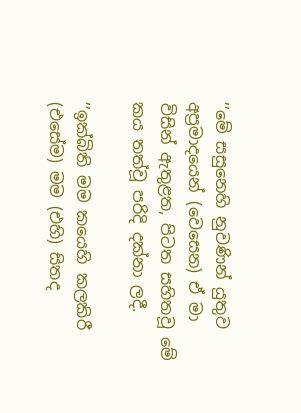’’මේ සසුනෙහි නුවණින් යුතුව අප්‍රමාදයෙන් (වෙසෙන) ඒ මා විසින් ඇතුළත, පිටත සහිතවූ මේ කය තත්වූ පරිදි දක්නා ලදී.

’’ඉක්බිති මම කයෙහි කලකිරී (එසේම) මම (එහි) සිතද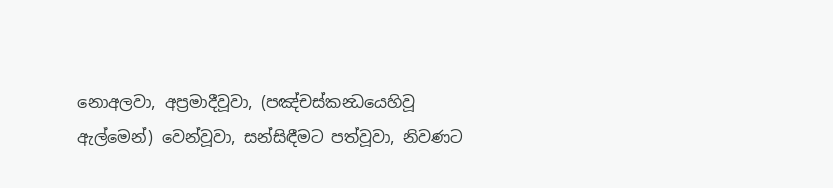නොඅලවා, අප්‍රමාදීවූවා, (පඤ්චස්කන්‍ධයෙහිවූ ඇල්මෙන්) වෙන්වූවා, සන්සිඳීමට පත්වූවා, නිවණට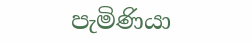පැමිණියා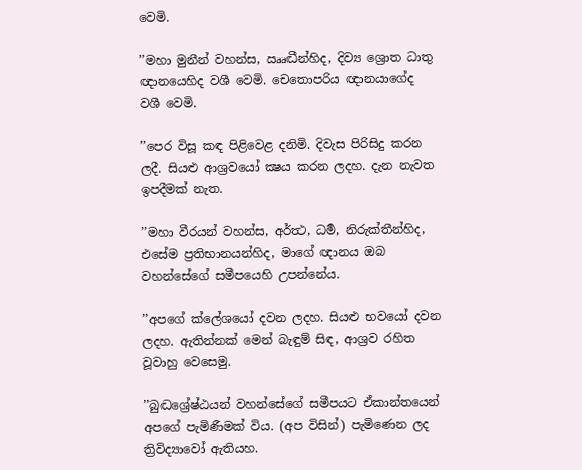වෙමි.

’’මහා මුනීන් වහන්ස, ඎද්‍ධීන්හිද, දිව්‍ය ශ්‍රොත ධාතු ඥානයෙහිද වශී වෙමි. චෙතොපරිය ඥානයාගේද වශී වෙමි.

’’පෙර විසූ කඳ පිළිවෙළ දනිමි. දිවැස පිරිසිදු කරන ලදී. සියළු ආශ්‍රවයෝ ක්‍ෂය කරන ලදහ. දැන නැවත ඉපදීමක් නැත.

’’මහා වීරයන් වහන්ස, අර්ත්‍ථ, ධර්‍ම, නිරුක්තීන්හිද, එසේම ප්‍රතිභානයන්හිද, මාගේ ඥානය ඔබ වහන්සේගේ සමීපයෙහි උපන්නේය.

’’අපගේ ක්ලේශයෝ දවන ලදහ. සියළු භවයෝ දවන ලදහ. ඇතින්නක් මෙන් බැඳුම් සිඳ, ආශ්‍රව රහිත වූවාහු වෙසෙමු.

’’බුද්‍ධශ්‍රේෂ්ඨයන් වහන්සේගේ සමීපයට ඒකාන්තයෙන් අපගේ පැමිණීමක් විය. (අප විසින්) පැමිණෙන ලද ත්‍රිවිද්‍යාවෝ ඇතියහ.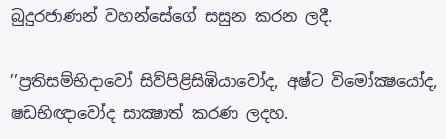බුදුරජාණන් වහන්සේගේ සසුන කරන ලදී.

’’ප්‍රතිසම්භිදාවෝ සිව්පිළිසිඹියාවෝද, අෂ්ට විමෝක්‍ෂයෝද, ෂඩභිඥාවෝද සාක්‍ෂාත් කරණ ලදහ.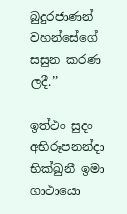බුදුරජාණන් වහන්සේගේ සසුන කරණ ලදී.’’

ඉත්ථං සුදං අභිරූපනන්දා භික්ඛුනී ඉමා ගාථායො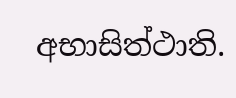අභාසිත්ථාති.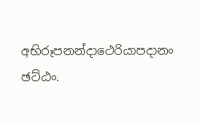අභිරූපනන්දාථෙරියාපදානං ඡට්ඨං.